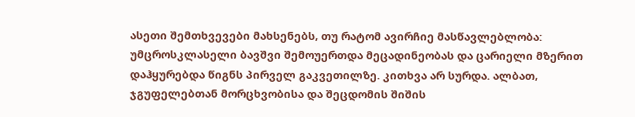ასეთი შემთხვევები მახსენებს, თუ რატომ ავირჩიე მასწავლებლობა:
უმცროსკლასელი ბავშვი შემოუერთდა მეცადინეობას და ცარიელი მზერით დაჰყურებდა წიგნს პირველ გაკვეთილზე. კითხვა არ სურდა. ალბათ, ჯგუფელებთან მორცხვობისა და შეცდომის შიშის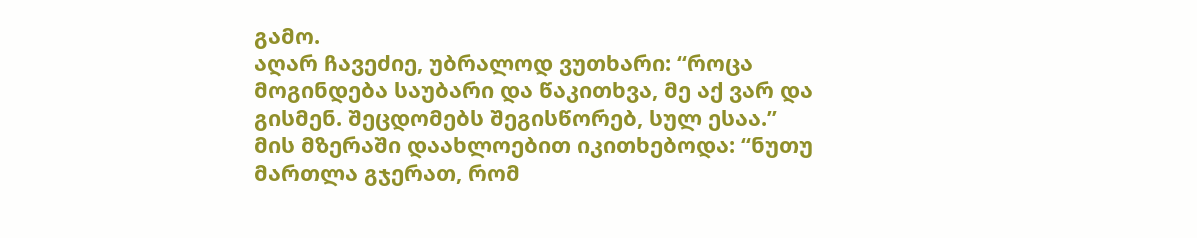გამო.
აღარ ჩავეძიე, უბრალოდ ვუთხარი: “როცა მოგინდება საუბარი და წაკითხვა, მე აქ ვარ და გისმენ. შეცდომებს შეგისწორებ, სულ ესაა.”
მის მზერაში დაახლოებით იკითხებოდა: “ნუთუ მართლა გჯერათ, რომ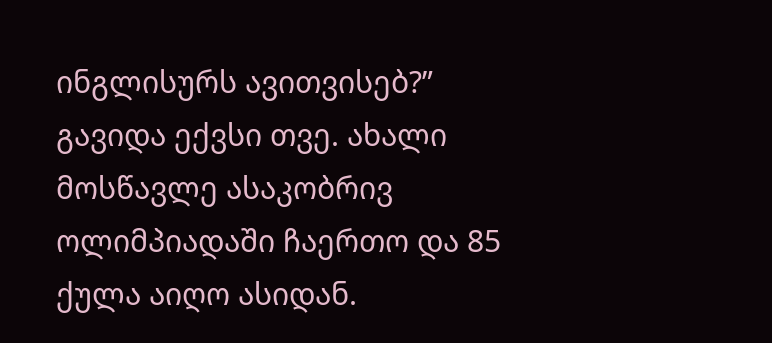ინგლისურს ავითვისებ?”
გავიდა ექვსი თვე. ახალი მოსწავლე ასაკობრივ ოლიმპიადაში ჩაერთო და 85 ქულა აიღო ასიდან.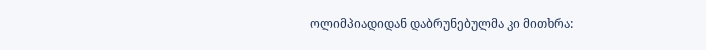ოლიმპიადიდან დაბრუნებულმა კი მითხრა: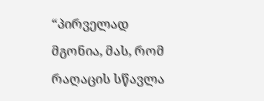“პირველად მგონია, მას, რომ რაღაცის სწავლა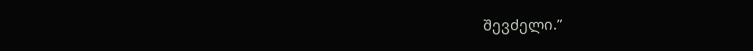შევძელი.”